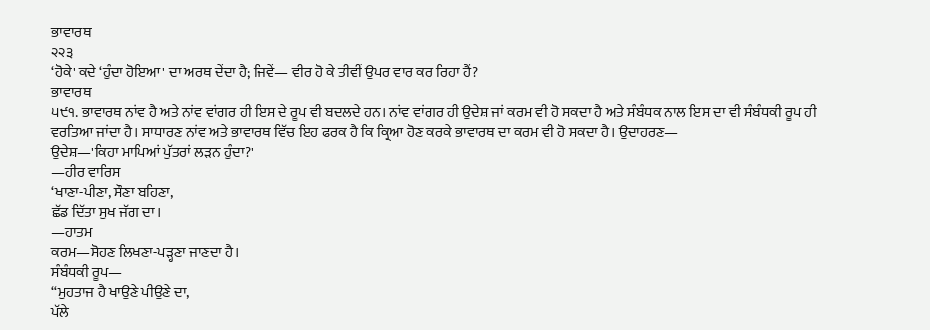ਭਾਵਾਰਥ
੨੨੩
‘ਹੋਕੇ' ਕਦੇ ‘ਹੁੰਦਾ ਹੋਇਆ' ਦਾ ਅਰਥ ਦੇਂਦਾ ਹੈ; ਜਿਵੇਂ— ਵੀਰ ਹੋ ਕੇ ਤੀਵੀਂ ਉਪਰ ਵਾਰ ਕਰ ਰਿਹਾ ਹੈਂ?
ਭਾਵਾਰਥ
੫੯੧. ਭਾਵਾਰਥ ਨਾਂਵ ਹੈ ਅਤੇ ਨਾਂਵ ਵਾਂਗਰ ਹੀ ਇਸ ਦੇ ਰੂਪ ਵੀ ਬਦਲਦੇ ਹਨ। ਨਾਂਵ ਵਾਂਗਰ ਹੀ ਉਦੇਸ਼ ਜਾਂ ਕਰਮ ਵੀ ਹੋ ਸਕਦਾ ਹੈ ਅਤੇ ਸੰਬੰਧਕ ਨਾਲ ਇਸ ਦਾ ਵੀ ਸੰਬੰਧਕੀ ਰੂਪ ਹੀ ਵਰਤਿਆ ਜਾਂਦਾ ਹੈ। ਸਾਧਾਰਣ ਨਾਂਵ ਅਤੇ ਭਾਵਾਰਥ ਵਿੱਚ ਇਹ ਫਰਕ ਹੈ ਕਿ ਕ੍ਰਿਆ ਹੋਣ ਕਰਕੇ ਭਾਵਾਰਥ ਦਾ ਕਰਮ ਵੀ ਹੋ ਸਕਦਾ ਹੈ। ਉਦਾਹਰਣ—
ਉਦੇਸ਼—'ਕਿਹਾ ਮਾਪਿਆਂ ਪੁੱਤਰਾਂ ਲੜਨ ਹੁੰਦਾ?'
—ਹੀਰ ਵਾਰਿਸ
‘ਖਾਣਾ-ਪੀਣਾ, ਸੌਣਾ ਬਹਿਣਾ,
ਛੱਡ ਦਿੱਤਾ ਸੁਖ ਜੱਗ ਦਾ।
—ਹਾਤਮ
ਕਰਮ—ਸੋਹਣ ਲਿਖਣਾ-ਪੜ੍ਹਣਾ ਜਾਣਦਾ ਹੈ।
ਸੰਬੰਧਕੀ ਰੂਪ—
“ਮੁਹਤਾਜ ਹੈ ਖਾਉਣੇ ਪੀਉਣੇ ਦਾ,
ਪੱਲੇ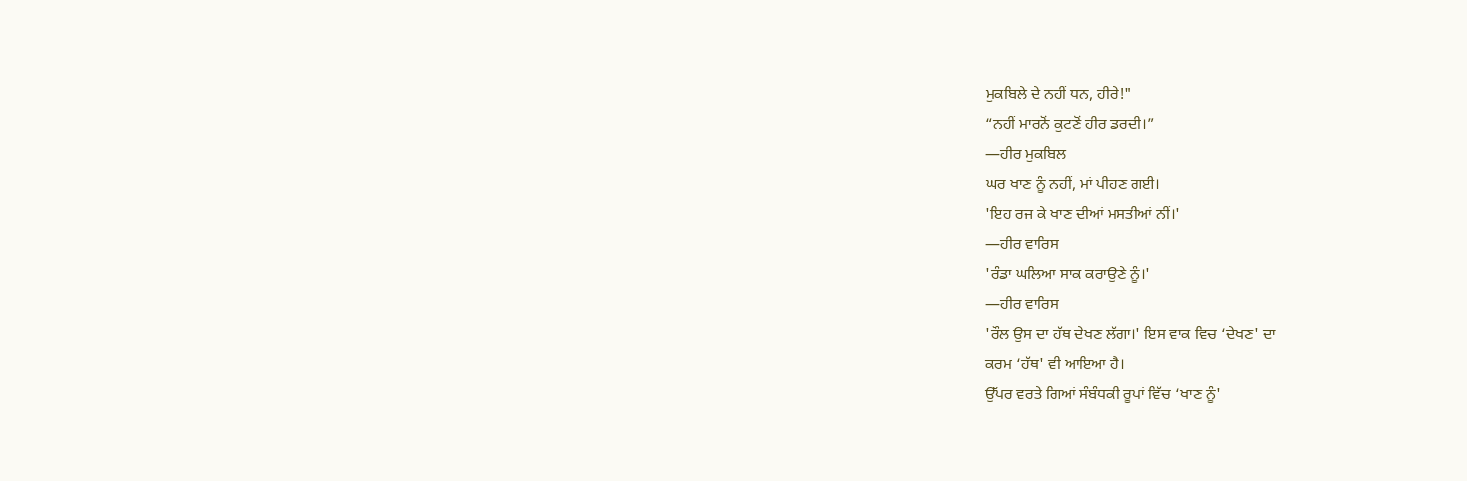ਮੁਕਬਿਲੇ ਦੇ ਨਹੀਂ ਧਨ, ਹੀਰੇ!"
“ਨਹੀਂ ਮਾਰਨੋਂ ਕੁਟਣੋਂ ਹੀਰ ਡਰਦੀ।”
—ਹੀਰ ਮੁਕਬਿਲ
ਘਰ ਖਾਣ ਨੂੰ ਨਹੀਂ, ਮਾਂ ਪੀਹਣ ਗਈ।
'ਇਹ ਰਜ ਕੇ ਖਾਣ ਦੀਆਂ ਮਸਤੀਆਂ ਨੀਂ।'
—ਹੀਰ ਵਾਰਿਸ
'ਰੰਡਾ ਘਲਿਆ ਸਾਕ ਕਰਾਉਣੇ ਨੂੰ।'
—ਹੀਰ ਵਾਰਿਸ
'ਰੌਲ ਉਸ ਦਾ ਹੱਥ ਦੇਖਣ ਲੱਗਾ।' ਇਸ ਵਾਕ ਵਿਚ ‘ਦੇਖਣ' ਦਾ
ਕਰਮ ‘ਹੱਥ' ਵੀ ਆਇਆ ਹੈ।
ਉੱਪਰ ਵਰਤੇ ਗਿਆਂ ਸੰਬੰਧਕੀ ਰੂਪਾਂ ਵਿੱਚ ‘ਖਾਣ ਨੂੰ'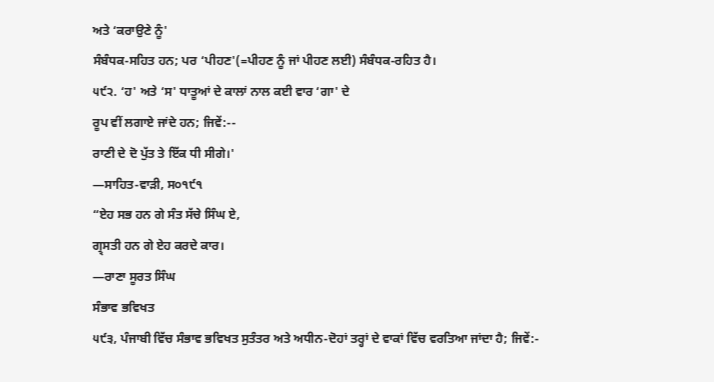ਅਤੇ ‘ਕਰਾਉਣੇ ਨੂੰ'
ਸੰਬੰਧਕ-ਸਹਿਤ ਹਨ; ਪਰ ‘ਪੀਹਣ'(=ਪੀਹਣ ਨੂੰ ਜਾਂ ਪੀਹਣ ਲਈ) ਸੰਬੰਧਕ-ਰਹਿਤ ਹੈ।
੫੯੨. ‘ਹ' ਅਤੇ ‘ਸ' ਧਾਤੂਆਂ ਦੇ ਕਾਲਾਂ ਨਾਲ ਕਈ ਵਾਰ ‘ਗਾ' ਦੇ
ਰੂਪ ਵੀਂ ਲਗਾਏ ਜਾਂਦੇ ਹਨ; ਜਿਵੇਂ:--
ਰਾਣੀ ਦੇ ਦੋ ਪੁੱਤ ਤੇ ਇੱਕ ਧੀ ਸੀਗੇ।'
—ਸਾਹਿਤ-ਵਾੜੀ, ਸ੦੧੯੧
“ਏਹ ਸਭ ਹਨ ਗੇ ਸੰਤ ਸੱਚੇ ਸਿੰਘ ਏ,
ਗ੍ਰ੍ਸਤੀ ਹਨ ਗੇ ਏਹ ਕਰਦੇ ਕਾਰ।
—ਰਾਣਾ ਸੂਰਤ ਸਿੰਘ
ਸੰਭਾਵ ਭਵਿਖਤ
੫੯੩, ਪੰਜਾਬੀ ਵਿੱਚ ਸੰਭਾਵ ਭਵਿਖਤ ਸੁਤੰਤਰ ਅਤੇ ਅਧੀਨ-ਦੋਹਾਂ ਤਰ੍ਹਾਂ ਦੇ ਵਾਕਾਂ ਵਿੱਚ ਵਰਤਿਆ ਜਾਂਦਾ ਹੈ; ਜਿਵੇਂ:-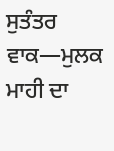ਸੁਤੰਤਰ ਵਾਕ—ਮੁਲਕ ਮਾਹੀ ਦਾ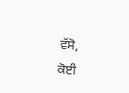ਵੱਸੋ,
ਕੋਈ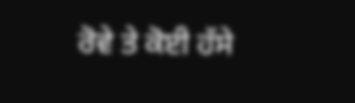ਰੋਵੇ ਤੇ ਕੋਈ ਹੱਸੇ